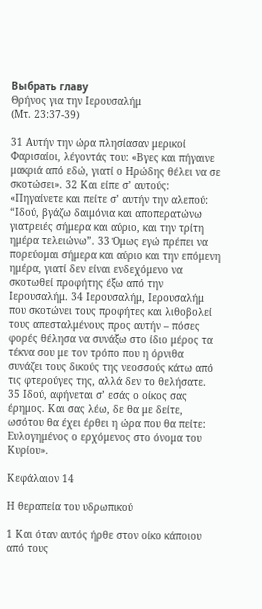Выбрать главу
Θρήνος για την Ιερουσαλήμ
(Μτ. 23:37-39)

31 Αυτήν την ώρα πλησίασαν μερικοί Φαρισαίοι, λέγοντάς του: «Βγες και πήγαινε μακριά από εδώ, γιατί ο Ηρώδης θέλει να σε σκοτώσει». 32 Και είπε σ’ αυτούς: «Πηγαίνετε και πείτε σ’ αυτήν την αλεπού: “Ιδού, βγάζω δαιμόνια και αποπερατώνω γιατρειές σήμερα και αύριο, και την τρίτη ημέρα τελειώνω”. 33 Όμως εγώ πρέπει να πορεύομαι σήμερα και αύριο και την επόμενη ημέρα, γιατί δεν είναι ενδεχόμενο να σκοτωθεί προφήτης έξω από την Ιερουσαλήμ. 34 Ιερουσαλήμ, Ιερουσαλήμ που σκοτώνει τους προφήτες και λιθοβολεί τους απεσταλμένους προς αυτήν – πόσες φορές θέλησα να συνάξω στο ίδιο μέρος τα τέκνα σου με τον τρόπο που η όρνιθα συνάζει τους δικούς της νεοσσούς κάτω από τις φτερούγες της, αλλά δεν το θελήσατε. 35 Ιδού, αφήνεται σ’ εσάς ο οίκος σας έρημος. Και σας λέω, δε θα με δείτε, ωσότου θα έχει έρθει η ώρα που θα πείτε: Ευλογημένος ο ερχόμενος στο όνομα του Κυρίου».

Κεφάλαιον 14

Η θεραπεία του υδρωπικού

1 Και όταν αυτός ήρθε στον οίκο κάποιου από τους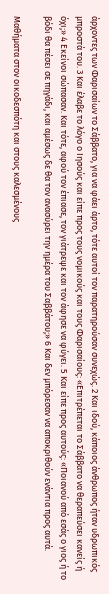άρχοντες των Φαρισαίων το Σάββατο, για να φάει άρτο, τότε αυτοί τον παρατηρούσαν συνεχώς. 2 Και ιδού, κάποιος άνθρωπος ήταν υδρωπικός μπροστά του. 3 Και έλαβε το λόγο ο Ιησούς και είπε προς τους νομικούς και τους Φαρισαίους: «Επιτρέπεται το Σάββατο να θεραπεύσει κανείς ή όχι;» 4 Εκείνοι σώπασαν. Και τότε, αφού τον έπιασε, τον γιάτρεψε και τον άφησε να φύγει. 5 Και είπε προς αυτούς: «Ποιανού από εσάς ο γιος ή το βόδι θα πέσει σε πηγάδι, και αμέσως δε θα τον ανασύρει την ημέρα του Σαββάτου;» 6 Και δεν μπόρεσαν να αποκριθούν ενάντια προς αυτά.

Μαθήματα στον οικοδεσπότη και στους καλεσμένους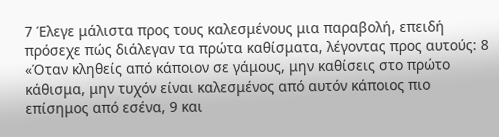7 Έλεγε μάλιστα προς τους καλεσμένους μια παραβολή, επειδή πρόσεχε πώς διάλεγαν τα πρώτα καθίσματα, λέγοντας προς αυτούς: 8 «Όταν κληθείς από κάποιον σε γάμους, μην καθίσεις στο πρώτο κάθισμα, μην τυχόν είναι καλεσμένος από αυτόν κάποιος πιο επίσημος από εσένα, 9 και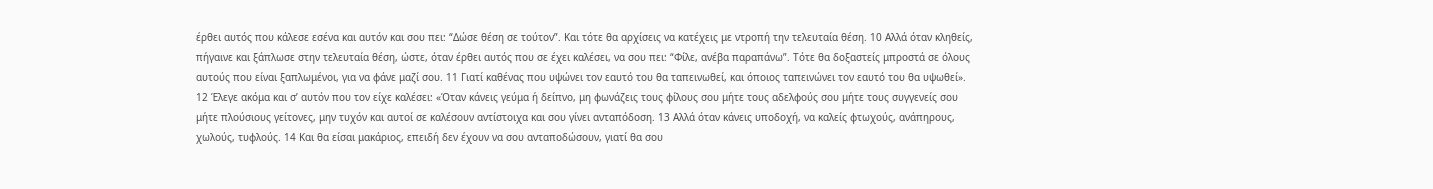έρθει αυτός που κάλεσε εσένα και αυτόν και σου πει: “Δώσε θέση σε τούτον”. Και τότε θα αρχίσεις να κατέχεις με ντροπή την τελευταία θέση. 10 Αλλά όταν κληθείς, πήγαινε και ξάπλωσε στην τελευταία θέση, ώστε, όταν έρθει αυτός που σε έχει καλέσει, να σου πει: “Φίλε, ανέβα παραπάνω”. Τότε θα δοξαστείς μπροστά σε όλους αυτούς που είναι ξαπλωμένοι, για να φάνε μαζί σου. 11 Γιατί καθένας που υψώνει τον εαυτό του θα ταπεινωθεί, και όποιος ταπεινώνει τον εαυτό του θα υψωθεί». 12 Έλεγε ακόμα και σ’ αυτόν που τον είχε καλέσει: «Όταν κάνεις γεύμα ή δείπνο, μη φωνάζεις τους φίλους σου μήτε τους αδελφούς σου μήτε τους συγγενείς σου μήτε πλούσιους γείτονες, μην τυχόν και αυτοί σε καλέσουν αντίστοιχα και σου γίνει ανταπόδοση. 13 Αλλά όταν κάνεις υποδοχή, να καλείς φτωχούς, ανάπηρους, χωλούς, τυφλούς. 14 Και θα είσαι μακάριος, επειδή δεν έχουν να σου ανταποδώσουν, γιατί θα σου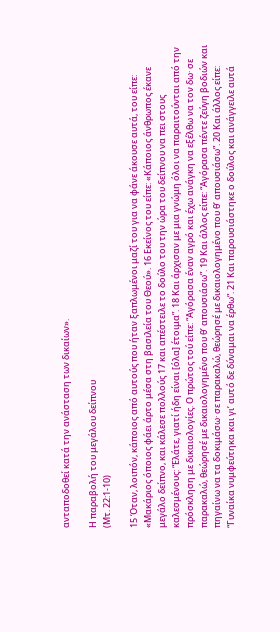ανταποδοθεί κατά την ανάσταση των δικαίων».

Η παραβολή του μεγάλου δείπνου
(Μτ. 22:1-10)

15 Όταν, λοιπόν, κάποιος από αυτούς που ήταν ξαπλωμένοι μαζί του για να φάνε άκουσε αυτά, του είπε: «Μακάριος όποιος φάει άρτο μέσα στη βασιλεία του Θεού». 16 Εκείνος του είπε: «Κάποιος άνθρωπος έκανε μεγάλο δείπνο, και κάλεσε πολλούς 17 και απέστειλε το δούλο του την ώρα του δείπνου να πει στους καλεσμένους: “Ελάτε, γιατί ήδη είναι [όλα] έτοιμα”. 18 Και άρχισαν με μια γνώμη όλοι να παραιτούνται από την πρόσκληση με δικαιολογίες. Ο πρώτος τού είπε: “Αγόρασα έναν αγρό και έχω ανάγκη να εξέλθω να τον δω· σε παρακαλώ, θεώρησέ με δικαιολογημένο που θ’ απουσιάσω”. 19 Και άλλος είπε: “Αγόρασα πέντε ζεύγη βοδιών και πηγαίνω να τα δοκιμάσω· σε παρακαλώ, θεώρησέ με δικαιολογημένο που θ’ απουσιάσω”. 20 Και άλλος είπε: “Γυναίκα νυμφεύτηκα και γι’ αυτό δε δύναμαι να έρθω”. 21 Και παρουσιάστηκε ο δούλος και ανάγγειλε αυτά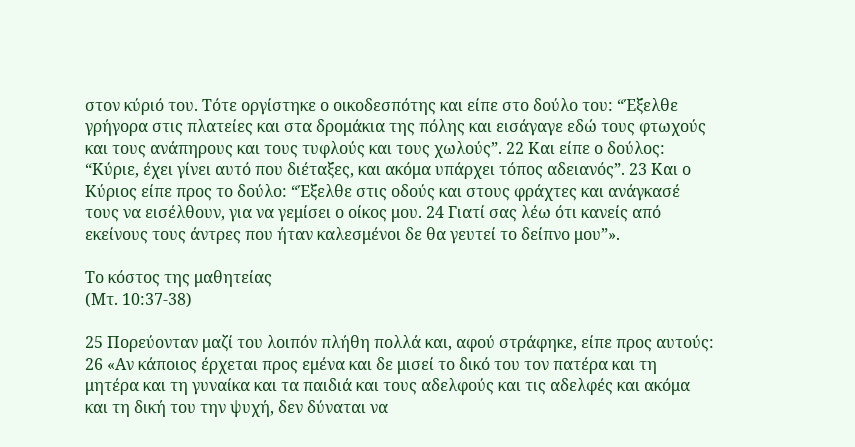στον κύριό του. Τότε οργίστηκε ο οικοδεσπότης και είπε στο δούλο του: “Έξελθε γρήγορα στις πλατείες και στα δρομάκια της πόλης και εισάγαγε εδώ τους φτωχούς και τους ανάπηρους και τους τυφλούς και τους χωλούς”. 22 Και είπε ο δούλος: “Κύριε, έχει γίνει αυτό που διέταξες, και ακόμα υπάρχει τόπος αδειανός”. 23 Και ο Κύριος είπε προς το δούλο: “Έξελθε στις οδούς και στους φράχτες και ανάγκασέ τους να εισέλθουν, για να γεμίσει ο οίκος μου. 24 Γιατί σας λέω ότι κανείς από εκείνους τους άντρες που ήταν καλεσμένοι δε θα γευτεί το δείπνο μου”».

Το κόστος της μαθητείας
(Μτ. 10:37-38)

25 Πορεύονταν μαζί του λοιπόν πλήθη πολλά και, αφού στράφηκε, είπε προς αυτούς: 26 «Αν κάποιος έρχεται προς εμένα και δε μισεί το δικό του τον πατέρα και τη μητέρα και τη γυναίκα και τα παιδιά και τους αδελφούς και τις αδελφές και ακόμα και τη δική του την ψυχή, δεν δύναται να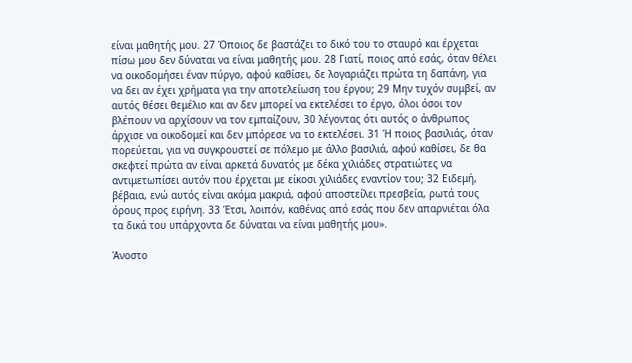είναι μαθητής μου. 27 Όποιος δε βαστάζει το δικό του το σταυρό και έρχεται πίσω μου δεν δύναται να είναι μαθητής μου. 28 Γιατί, ποιος από εσάς, όταν θέλει να οικοδομήσει έναν πύργο, αφού καθίσει, δε λογαριάζει πρώτα τη δαπάνη, για να δει αν έχει χρήματα για την αποτελείωση του έργου; 29 Μην τυχόν συμβεί, αν αυτός θέσει θεμέλιο και αν δεν μπορεί να εκτελέσει το έργο, όλοι όσοι τον βλέπουν να αρχίσουν να τον εμπαίζουν, 30 λέγοντας ότι αυτός ο άνθρωπος άρχισε να οικοδομεί και δεν μπόρεσε να το εκτελέσει. 31 Ή ποιος βασιλιάς, όταν πορεύεται, για να συγκρουστεί σε πόλεμο με άλλο βασιλιά, αφού καθίσει, δε θα σκεφτεί πρώτα αν είναι αρκετά δυνατός με δέκα χιλιάδες στρατιώτες να αντιμετωπίσει αυτόν που έρχεται με είκοσι χιλιάδες εναντίον του; 32 Ειδεμή, βέβαια, ενώ αυτός είναι ακόμα μακριά, αφού αποστείλει πρεσβεία, ρωτά τους όρους προς ειρήνη. 33 Έτσι, λοιπόν, καθένας από εσάς που δεν απαρνιέται όλα τα δικά του υπάρχοντα δε δύναται να είναι μαθητής μου».

Άνοστο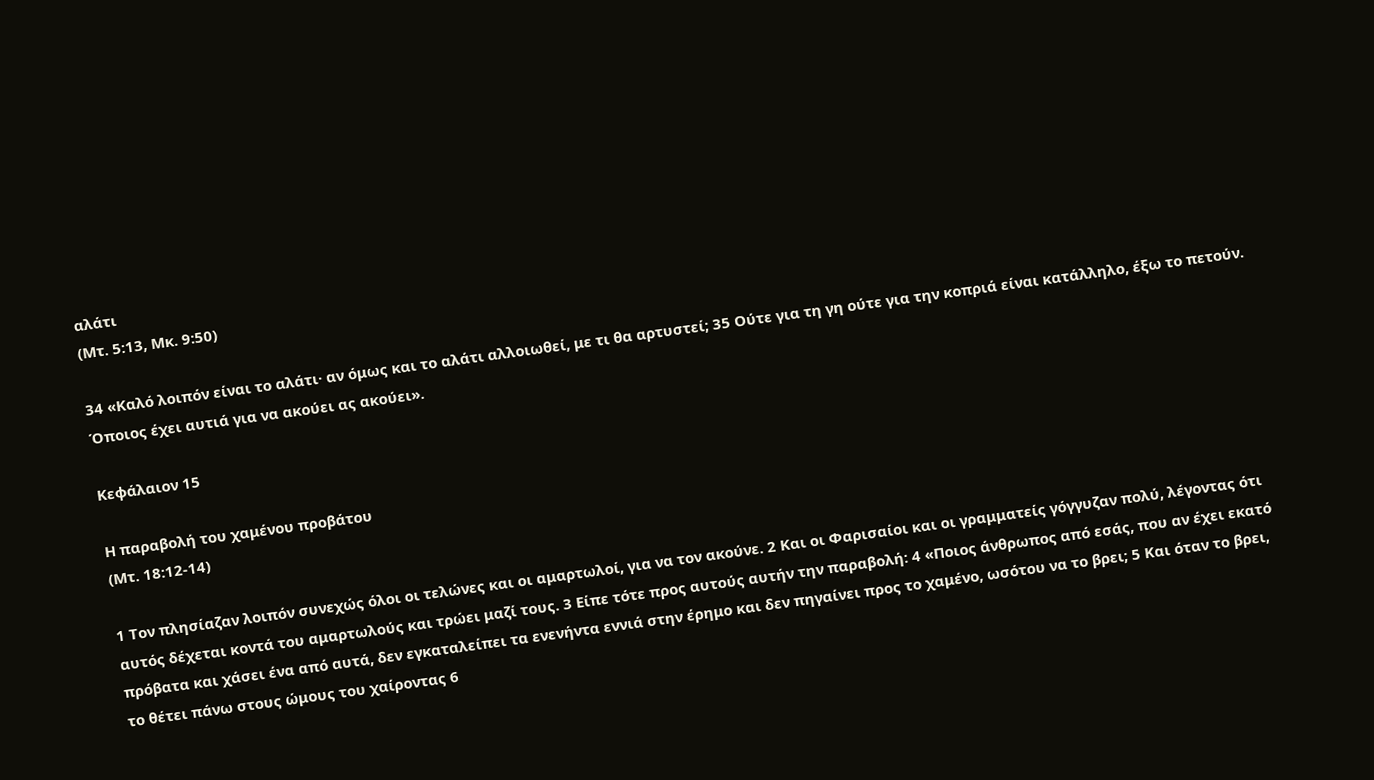αλάτι
(Μτ. 5:13, Μκ. 9:50)

34 «Καλό λοιπόν είναι το αλάτι· αν όμως και το αλάτι αλλοιωθεί, με τι θα αρτυστεί; 35 Ούτε για τη γη ούτε για την κοπριά είναι κατάλληλο, έξω το πετούν. Όποιος έχει αυτιά για να ακούει ας ακούει».

Κεφάλαιον 15

Η παραβολή του χαμένου προβάτου
(Μτ. 18:12-14)

1 Τον πλησίαζαν λοιπόν συνεχώς όλοι οι τελώνες και οι αμαρτωλοί, για να τον ακούνε. 2 Και οι Φαρισαίοι και οι γραμματείς γόγγυζαν πολύ, λέγοντας ότι αυτός δέχεται κοντά του αμαρτωλούς και τρώει μαζί τους. 3 Είπε τότε προς αυτούς αυτήν την παραβολή: 4 «Ποιος άνθρωπος από εσάς, που αν έχει εκατό πρόβατα και χάσει ένα από αυτά, δεν εγκαταλείπει τα ενενήντα εννιά στην έρημο και δεν πηγαίνει προς το χαμένο, ωσότου να το βρει; 5 Και όταν το βρει, το θέτει πάνω στους ώμους του χαίροντας 6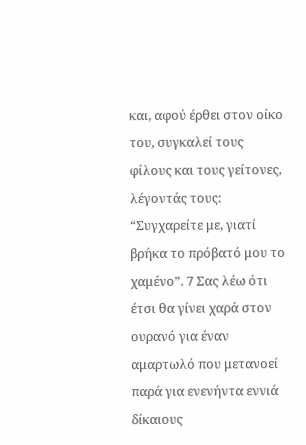και, αφού έρθει στον οίκο του, συγκαλεί τους φίλους και τους γείτονες, λέγοντάς τους: “Συγχαρείτε με, γιατί βρήκα το πρόβατό μου το χαμένο”. 7 Σας λέω ότι έτσι θα γίνει χαρά στον ουρανό για έναν αμαρτωλό που μετανοεί παρά για ενενήντα εννιά δίκαιους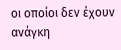οι οποίοι δεν έχουν ανάγκη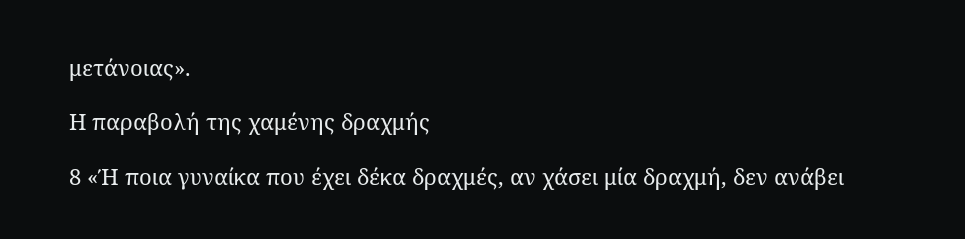μετάνοιας».

Η παραβολή της χαμένης δραχμής

8 «Ή ποια γυναίκα που έχει δέκα δραχμές, αν χάσει μία δραχμή, δεν ανάβει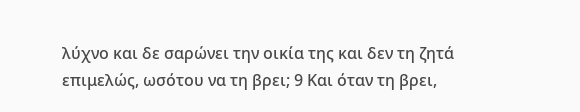λύχνο και δε σαρώνει την οικία της και δεν τη ζητά επιμελώς, ωσότου να τη βρει; 9 Και όταν τη βρει,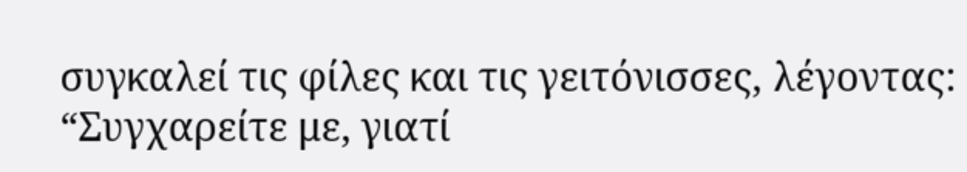συγκαλεί τις φίλες και τις γειτόνισσες, λέγοντας: “Συγχαρείτε με, γιατί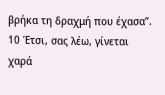βρήκα τη δραχμή που έχασα”. 10 Έτσι, σας λέω, γίνεται χαρά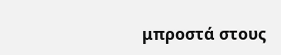μπροστά στους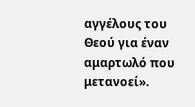αγγέλους του Θεού για έναν αμαρτωλό που μετανοεί».